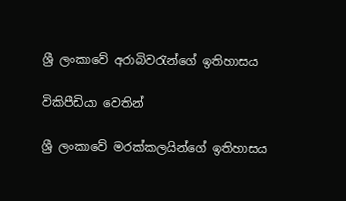ශ්‍රී ලංකාවේ අරාබිවරැන්ගේ ඉතිහාසය

විකිපීඩියා වෙතින්

ශ්‍රී ලංකාවේ මරක්කලයින්ගේ ඉතිහාසය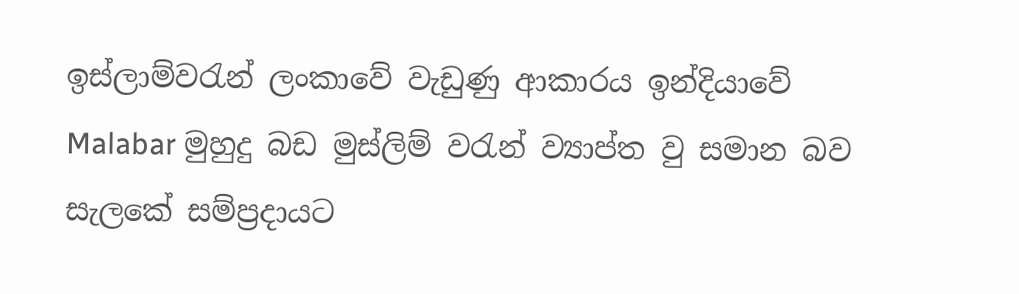ඉස්ලාම්වරැන් ලංකාවේ වැඩුණු ආකාරය ඉන්දියාවේ Malabar මුහුදු බඩ මුස්ලිම් වරැන් ව්‍යාප්ත වු සමාන බව සැලකේ සම්ප්‍රදායට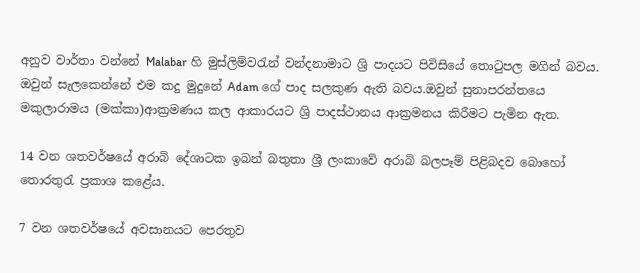අනුව වාර්තා වන්නේ Malabar හි මුස්ලිම්වරැන් වන්දනාමාට ශ්‍රි පාදයට පිවිසියේ තොටුපල මගින් බවය. ඔවුන් සැලකෙන්නේ එම කදු මුදුනේ Adam ගේ පාද සලකුණ ඇති බවය.ඔවුන් සුනාපරන්තයෙ මකුලාරාමය (මක්කා)ආක්‍රමණය කල ආකාරයට ශ්‍රි පාදස්ථානය ආක්‍රමනය කිරීමට පැමින ඇත.

14 වන ශතවර්ෂයේ අරාබි දේශාටක ඉබන් බතුතා ශ්‍රී ලංකාවේ අරාබි බලපෑම් පිළිබදව බොහෝ තොරතුරැ ප්‍රකාශ කළේය.

7 වන ශතවර්ෂයේ අවසානයට පෙරතුව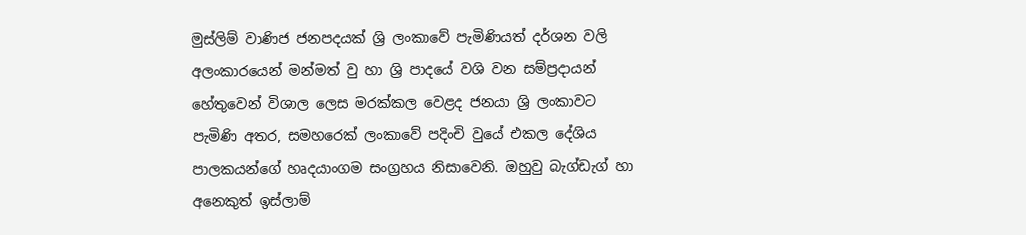මුස්ලිම් වාණිජ ජනපදයක් ශ්‍රි ලංකාවේ පැමිණියත් දර්ශන වලි අලංකාරයෙන් මන්මත් වු හා ශ්‍රි පාදයේ වශි වන සම්ප්‍රදායන් හේතුවෙන් විශාල ලෙස මරක්කල වෙළද ජනයා ශ්‍රි ලංකාවට පැමි‍ණි අතර, සමහරෙක් ලංකාවේ පදිංචි වුයේ එකල දේශිය පාලකයන්ගේ හෘදයාංගම සංග්‍රහය නිසාවෙනි. ඔහුවු බැග්ඩැග් හා අනෙකුත් ඉස්ලාම්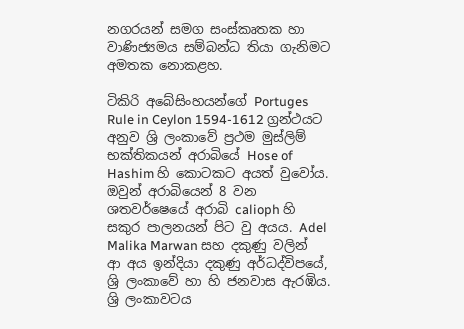නගරයන් සමග සංස්කෘතක හා වාණිජ්‍යමය සම්බන්ධ‍ තියා ගැනිමට අමතක නොකළහ.

ටිකිරි අබේසිංහයන්ගේ Portuges Rule in Ceylon 1594-1612 ග්‍රන්ථයට අනුව ශ්‍රි ලංකාවේ ප්‍රථම මුස්ලිම් භක්තිකයන් අරාබියේ Hose of Hashim හි කොටකට අයත් වුවෝය. ඔවුන් අරාබියෙන් 8 වන ශතවර්ෂෙයේ අරාබි calioph හි සකුර පාලනයන් පිට වු අයය. Adel Malika Marwan සහ දකුණු වලින් ආ අය ඉන්දියා දකුණු අර්ධද්විපයේ, ශ්‍රි ලංකාවේ හා හි ජනවාස ඇරඹිය. ශ්‍රි ලංකාවටය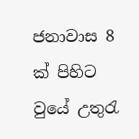ජනාවාස 8 ක් පිහිට වුයේ උතුරැ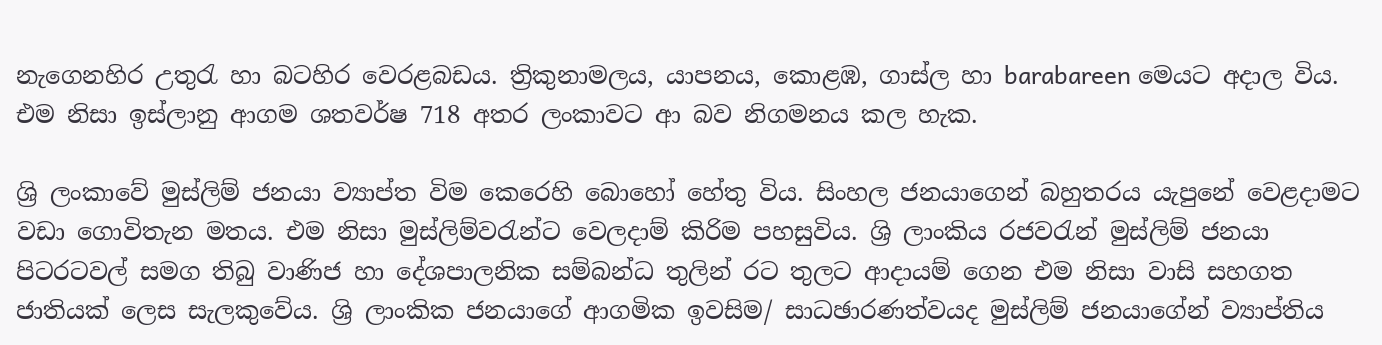නැගෙනහිර උතුරැ හා බටහිර වෙරළබඩය. ත්‍රිකුනාමලය, යාපනය, කොළඹ, ගාස්ල හා barabareen මෙයට අදාල විය. එම නිසා ඉස්ලානු ආගම ශතවර්ෂ 718 අතර ලංකාවට ආ බව නිගමනය කල හැක.

ශ්‍රි ලංකාවේ මුස්ලිම් ජනයා ව්‍යාප්ත විම කෙරෙහි බෙ‍ාහෝ හේතු විය. සිංහල ජනයාගෙන් බහුතරය යැපුනේ වෙළදාමට වඩා ගොවිතැන මතය. එම නිසා මුස්ලිම්වරැන්ට වෙලදාම් කිරිම පහසුවිය. ශ්‍රි ලාංකිය රජවරැන් මුස්ලිම් ජනයා පිටරටවල් සමග තිබු වාණිජ හා දේශපාලනික සම්බන්ධ තුලින් රට තුලට ආදායම් ගෙන එම නිසා වාසි සහගත ජාතියක් ලෙස සැලකුවේය. ශ්‍රි ලාංකික ජනයාගේ ආගමික ඉවසිම/ සාධඡාරණත්වයද මුස්ලිම් ජනයාගේන් ව්‍යාප්තිය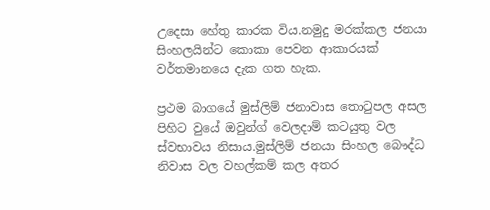උදෙසා හේතු කාරක විය.නමුදු මරක්කල ජනයා සිංහලයින්ට කොකා පෙවන ආකාරයක් වර්තමානයෙ දැක ගත හැක.

ප්‍රථම බාගයේ මුස්ලිම් ජනාවාස තොටුපල අසල පිහිට වුයේ ඔවුන්ග් වෙලදාම් කටයුතු වල ස්වභාවය නිසාය.මුස්ලිම් ජනයා සිංහල බෞද්ධ නිවාස වල වහල්කම් කල අතර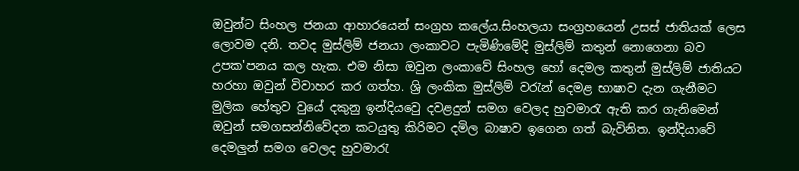ඔවුන්ට සිංහල ජනයා ආහාරයෙන් සංග්‍රහ කලේය.සිංහලයා සංග්‍රහයෙන් උසස් ජාතියක් ලෙස ලොවම දනි. තවද මුස්ලිම් ජනයා ලංකාවට පැමිණිමේදි මුස්ලිම් කතුන් නොගෙනා බව උපක'පනය කල හැක. එම නිසා ඔවුන ලංකාවේ සිංහල හෝ දෙමල කතුන් මුස්ලිම් ජාතියට හරහා ඔවුන් විවාහර කර ගත්හ. ශ්‍රි ලංකික මුස්ලිම් වරැන් දෙමළ භාෂාව දැන ගැනීමට මුලික හේතුව වුයේ දකුනු ඉන්දියවෙු දවළදුන් සමග වෙලද හුවමාරැ ඇති කර ගැනිමෙන් ඔවුන් සමගසන්නිවේදන කටයුතු කිරිමට දමිල බාෂාව ඉගෙන ගත් බැවිනිත. ඉන්දියාවේ දෙමලුන් සමග වෙලද හුවමාරැ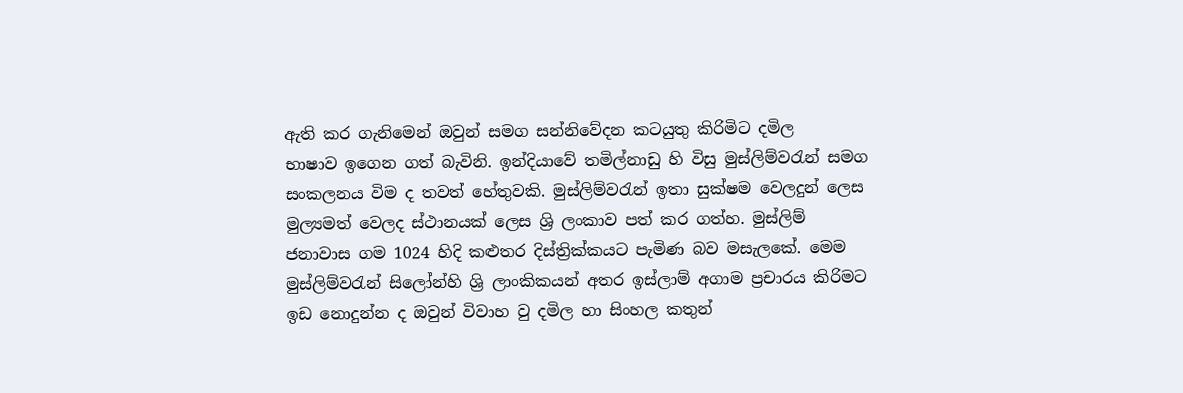ඇති කර ගැනිමෙන් ඔවුන් සමග සන්නිවේදන කටයුතු කිරිමිට දමිල භාෂාව ‍ඉගෙන ගත් බැවිනි. ඉන්දියාවේ තමිල්නාඩු හි විසු මුස්ලිම්වරැන් සමග සංකලනය විම ද තවත් හේතුවකි. මුස්ලිම්වරැන් ඉතා‍ සුක්ෂම වෙලදුන් ලෙස මුල්‍යමත් වෙලද ස්ථානයක් ලෙස ශ්‍රි ලංකාව පත් කර ගත්හ. මුස්ලිම් ජනාවාස ගම 1024 හිදි කළුතර දිස්ත්‍රික්කයට පැමිණ බව මසැලකේ. මෙම මුස්ලිම්වරැන් සිලෝන්හි ශ්‍රි ලාංකිකයන් අතර ඉස්ලාම් අගාම ප්‍රචාරය කිරිමට ඉඩ නොදුන්න ද ඔවුන් විවාහ වු දමිල හා සිංහල කතුන්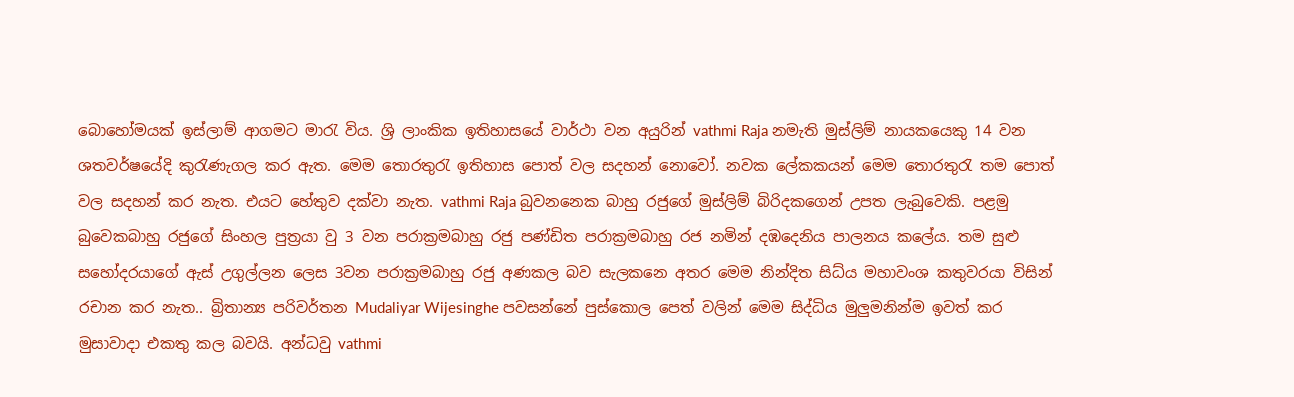බොහෝමයක් ඉස්ලාම් ආගමට මාරැ විය. ශ්‍රි ලාංකික ඉතිහාසයේ වාර්ථා වන අයුරින් vathmi Raja නමැති මුස්ලිම් නායකයෙකු 14 වන ශතවර්ෂයේදි කුරැණැගල කර ඇත. මෙම තොරතුරැ ඉතිහාස පොත් වල සදහන් නොවෝ. නවක ලේකකයන් මෙම තොරතුරැ තම පොත් වල සදහන් කර නැත. එයට හේතුව දක්වා නැත. vathmi Raja බුවනනෙක බාහු රජුගේ මුස්ලිම් බිරිදකගෙන් උපත ලැබුවෙකි. පළමු බුවෙකබාහු රජුගේ සිංහල පුත්‍රයා වු 3 වන පරාක්‍රමබාහු රජු පණ්ඩිත පරාක්‍රමබාහු රජ නමින් දඹදෙනිය පාලනය කලේය. තම සුළු සහෝදරයාගේ ඇස් උගුල්ලන ලෙස 3වන පරාක්‍රමබාහු රජු අණකල බව සැලකනෙ අතර මෙම නින්දිත සිධ්ය මහාවංශ කතුවරයා විසින් රචාන කර නැත.. බ්‍රිතාන්‍ය පරිවර්තන Mudaliyar Wijesinghe පවසන්නේ පුස්කොල පෙත් වලින් මෙම සිද්ධිය මුලුමනින්ම ඉවත් කර මුසාවාදා එකතු කල බවයි. අන්ධවු vathmi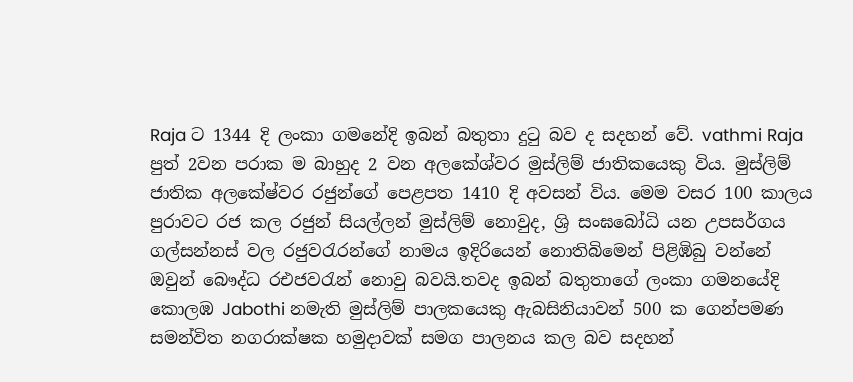Raja ට 1344 දි ලංකා ගමනේදි ඉබන් බතුතා දුටු බව ද සදහන් වේ. vathmi Raja පුත් 2වන පරාක ම බාහුද 2 වන අලකේශ්වර මුස්ලිම් ජාතිකයෙකු විය. මුස්ලිම් ජාතික අ‍ලකේෂ්වර රජුන්ගේ පෙළපත 1410 දි අවසන් විය. මෙම වසර 100 කාලය පුරාවට රජ කල රජුන් සියල්ලන් මුස්ලිම් නොවුද, ශ්‍රි සංඝබෝධි යන උපසර්ගය ගල්සන්නස් වල රජුවරැරන්ගේ නාමය ඉදිරියෙන් නොතිබිමෙන් පිළිඹිබු වන්නේ ඔවුන් බෞද්ධ රඑජවරැන් නොවු බවයි.තවද ඉබන් බතුතාගේ ලංකා ගමනයේදි කොලඹ Jabothi නමැති මුස්ලිම් පාලකයෙකු ඇබසිනියාවන් 500 ක ගෙන්පමණ සමන්විත නගරාක්ෂක හමුදාවක් සමග පාලනය කල බව සදහන්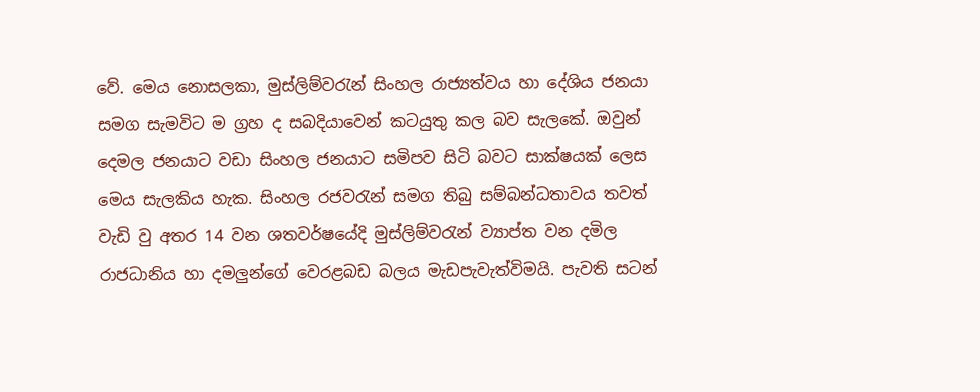වේ. මෙය නොසලකා, මුස්ලිම්වරැන් සිංහල රාජ්‍යත්වය හා දේශිය ජනයා සමග සැමවිට ම ග්‍රහ ද සබදියාවෙන් කටයුතු කල බව සැලකේ. ඔවුන් දෙමල ජනයාට වඩා සිංහල ජනයාට සමිපව සිටි බවට සාක්ෂයක් ලෙස මෙය සැලකිය හැක. සිංහල රජවරැන් සමග තිබු සම්බන්ධතාවය තවත් වැඩි වු අතර 14 වන ශතවර්ෂයේදි මුස්ලිම්වරැන් ව්‍යාප්ත වන දමිල රාජධානිය හා දමලුන්ගේ වෙරළබඩ බලය මැඩපැවැත්විමයි. පැවති සටන්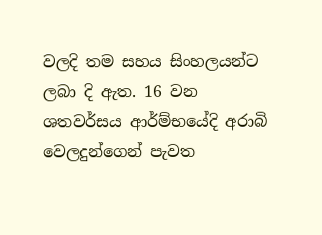වලදි තම සහය සිංහලයන්ට ලබා දි ඇත. 16 වන ශතවර්ස‍ය ආර්ම්භයේදි අරාබි වෙලදුන්ගෙන් පැවත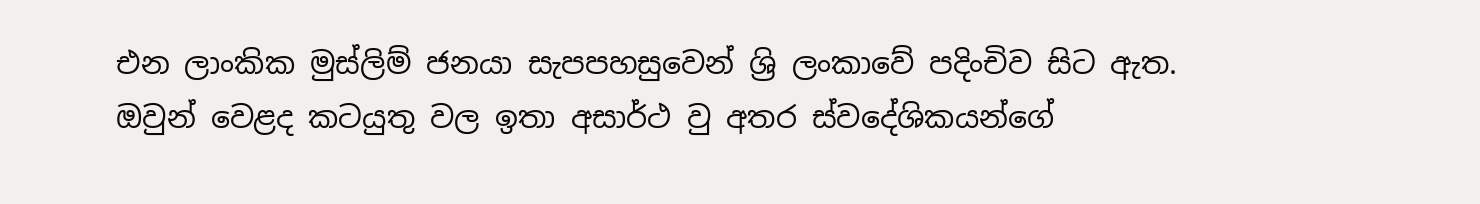එන ලාංකික මුස්ලිම් ජනයා සැපපහසුවෙන් ශ්‍රි ලංකාවේ පදිංචිව සිට ඇත. ඔවුන් වෙළද කටයුතු වල ඉතා අසාර්ථ වු අතර ස්වදේශිකයන්ගේ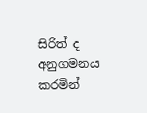සිරිත් ද අනුගමනය කරමින්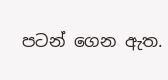පටන් ගෙන ඇත.